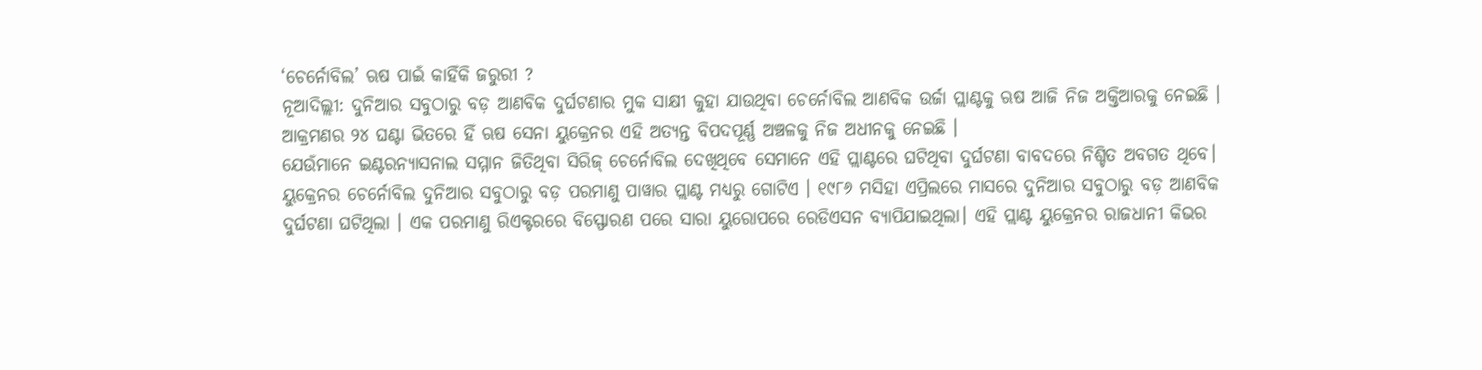‘ଚେର୍ନୋବିଲ’ ଋଷ ପାଇଁ କାହିଁକି ଜରୁରୀ ?
ନୂଆଦିଲ୍ଲୀ: ଦୁନିଆର ସବୁଠାରୁ ବଡ଼ ଆଣବିକ ଦୁର୍ଘଟଣାର ମୁକ ସାକ୍ଷୀ କୁହା ଯାଉଥିବା ଚେର୍ନୋବିଲ ଆଣବିକ ଉର୍ଜା ପ୍ଲାଣ୍ଟକୁ ଋଷ ଆଜି ନିଜ ଅକ୍ତିଆରକୁ ନେଇଛି । ଆକ୍ରମଣର ୨୪ ଘଣ୍ଟା ଭିତରେ ହିଁ ଋଷ ସେନା ୟୁକ୍ରେନର ଏହି ଅତ୍ୟନ୍ତ ବିପଦପୂର୍ଣ୍ଣ ଅଞ୍ଚଳକୁ ନିଜ ଅଧୀନକୁ ନେଇଛି ।
ଯେଉଁମାନେ ଇଣ୍ଟରନ୍ୟାସନାଲ ସମ୍ମାନ ଜିତିଥିବା ସିରିଜ୍ ଚେର୍ନୋବିଲ ଦେଖିଥିବେ ସେମାନେ ଏହି ପ୍ଲାଣ୍ଟରେ ଘଟିଥିବା ଦୁର୍ଘଟଣା ବାବଦରେ ନିଶ୍ଚିତ ଅବଗତ ଥିବେ। ୟୁକ୍ରେନର ଚେର୍ନୋବିଲ ଦୁନିଆର ସବୁଠାରୁ ବଡ଼ ପରମାଣୁ ପାୱାର ପ୍ଲାଣ୍ଟ ମଧ୍ୟରୁ ଗୋଟିଏ । ୧୯୮୬ ମସିହା ଏପ୍ରିଲରେ ମାସରେ ଦୁନିଆର ସବୁଠାରୁ ବଡ଼ ଆଣବିକ ଦୁର୍ଘଟଣା ଘଟିଥିଲା । ଏକ ପରମାଣୁ ରିଏକ୍ଟରରେ ବିସ୍ଫୋରଣ ପରେ ସାରା ୟୁରୋପରେ ରେଡିଏସନ ବ୍ୟାପିଯାଇଥିଲା। ଏହି ପ୍ଲାଣ୍ଟ ୟୁକ୍ରେନର ରାଜଧାନୀ କିଭର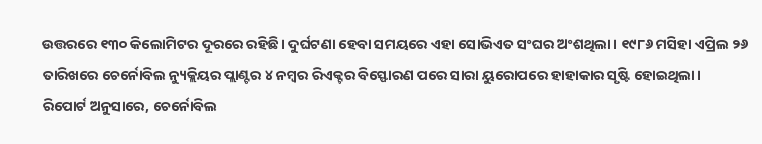ଉତ୍ତରରେ ୧୩୦ କିଲୋମିଟର ଦୂରରେ ରହିଛି। ଦୁର୍ଘଟଣା ହେବା ସମୟରେ ଏହା ସୋଭିଏତ ସଂଘର ଅଂଶଥିଲା। ୧୯୮୬ ମସିହା ଏପ୍ରିଲ ୨୬ ତାରିଖରେ ଚେର୍ନୋବିଲ ନ୍ୟୁକ୍ଲିୟର ପ୍ଲାଣ୍ଟର ୪ ନମ୍ୱର ରିଏକ୍ଟର ବିସ୍ଫୋରଣ ପରେ ସାରା ୟୁରୋପରେ ହାହାକାର ସୃଷ୍ଟି ହୋଇଥିଲା।
ରିପୋର୍ଟ ଅନୁସାରେ, ଚେର୍ନୋବିଲ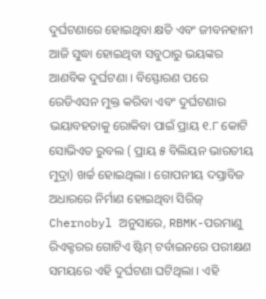ଦୁର୍ଘଟଣାରେ ହୋଇଥିବା କ୍ଷତି ଏବଂ ଜୀବନହାନୀ ଆଜି ସୁଦ୍ଧା ହୋଇଥିବା ସବୁଠାରୁ ଭୟଙ୍କର ଆଣବିକ ଦୁର୍ଘଟଣା । ବିସ୍ଫୋରଣ ପରେ ରେଡିଏସନ ମୁକ୍ତ କରିବା ଏବଂ ଦୁର୍ଘଟଣାର ଭୟାବହତାକୁ ରୋକିବା ପାଇଁ ପ୍ରାୟ ୧.୮ କୋଟି ସୋଭିଏତ ରୁବଲ ( ପ୍ରାୟ ୫ ବିଲିୟନ ଭାରତୀୟ ମୁଦ୍ରା) ଖର୍ଚ୍ଚ ହୋଇଥିଲା । ଗୋପନୀୟ ଦସ୍ତାବିଜ ଅଧାରରେ ନିର୍ମାଣ ହୋଇଥିବା ସିରିଜ୍ Chernobyl ଅନୁସାରେ, RBMK-ପରମାଣୁ ରିଏକ୍ଟରର ଗୋଟିଏ ଷ୍ଟିମ୍ ଟର୍ବାଇନରେ ପରୀକ୍ଷଣ ସମୟରେ ଏହି ଦୁର୍ଘଟଣା ଘଟିଥିଲା । ଏହି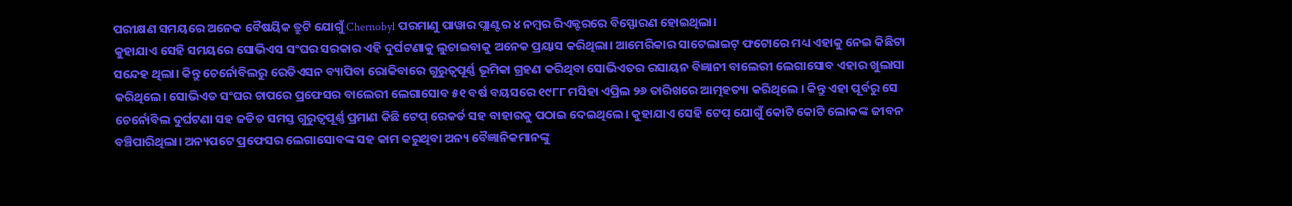ପରୀକ୍ଷଣ ସମୟରେ ଅନେକ ବୈଷୟିକ ତ୍ରୁଟି ଯୋଗୁଁ Chernobyl ପରମାଣୁ ପାୱାର ପ୍ଲାଣ୍ଟର ୪ ନମ୍ୱର ରିଏକ୍ଟରରେ ବିସ୍ଫୋରଣ ହୋଇଥିଲା।
କୁହାଯାଏ ସେହି ସମୟରେ ସୋଭିଏସ ସଂଘର ସରକାର ଏହି ଦୁର୍ଘଟଣାକୁ ଲୁଚାଇବାକୁ ଅନେକ ପ୍ରୟାସ କରିଥିଲା। ଆମେରିକାର ସାଟେଲାଇଟ୍ ଫଟୋରେ ମଧ୍ୟ ଏହାକୁ ନେଇ କିଛିଟା ସନ୍ଦେହ ଥିଲା। କିନ୍ତୁ ଚେର୍ନୋବିଲରୁ ରେଡିଏସନ ବ୍ୟାପିବା ରୋକିବାରେ ଗୁରୁତ୍ୱପୂର୍ଣ୍ଣ ଭୂମିକା ଗ୍ରହଣ କରିଥିବା ସୋଭିଏତର ରସାୟନ ବିଜ୍ଞାନୀ ବାଲେରୀ ଲେଗାସୋବ ଏହାର ଖୁଲାସା କରିଥିଲେ। ସୋଭିଏତ ସଂଘର ଚାପରେ ପ୍ରଫେସର ବାଲେରୀ ଲେଗାସୋବ ୫୧ ବର୍ଷ ବୟସରେ ୧୯୮୮ ମସିହା ଏପ୍ରିଲ ୨୬ ତାରିଖରେ ଆତ୍ମହତ୍ୟା କରିଥିଲେ । କିନ୍ତୁ ଏହା ପୂର୍ବରୁ ସେ ଚେର୍ନୋବିଲ ଦୁର୍ଘଟଣା ସହ ଜଡିତ ସମସ୍ତ ଗୁରୁତ୍ୱପୂର୍ଣ୍ଣ ପ୍ରମାଣ କିଛି ଟେପ୍ ରେକର୍ଡ ସହ ବାହାରକୁ ପଠାଇ ଦେଇଥିଲେ। କୁହାଯାଏ ସେହି ଟେପ୍ ଯୋଗୁଁ କୋଟି କୋଟି ଲୋକଙ୍କ ଜୀବନ ବଞ୍ଚିପାରିଥିଲା। ଅନ୍ୟପଟେ ପ୍ରଫେସର ଲେଗାସୋବଙ୍କ ସହ କାମ କରୁଥିବା ଅନ୍ୟ ବୈଜ୍ଞାନିକମାନଙ୍କୁ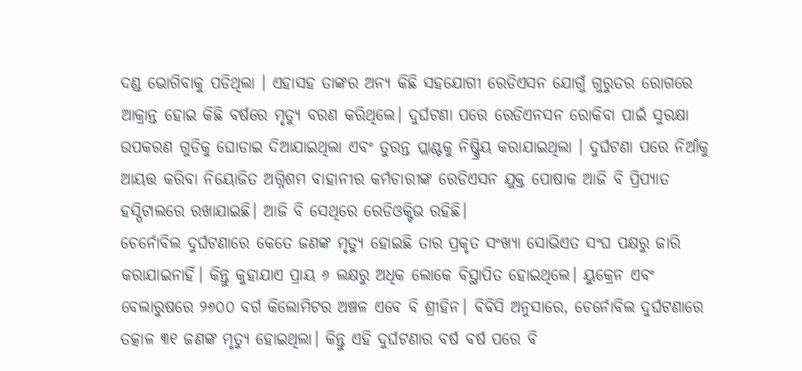ଦଣ୍ଡ ଭୋଗିବାକୁ ପଡିଥିଲା । ଏହାସହ ତାଙ୍କର ଅନ୍ୟ କିଛି ସହଯୋଗୀ ରେଡିଏସନ ଯୋଗୁଁ ଗୁରୁତର ରୋଗରେ ଆକ୍ରାନ୍ତ ହୋଇ କିଛି ବର୍ଷରେ ମୃତ୍ୟୁ ବରଣ କରିଥିଲେ। ଦୁର୍ଘଟଣା ପରେ ରେଡିଏନସନ ରୋକିବା ପାଇଁ ସୁରକ୍ଷା ଉପକରଣ ଗୁଡିକୁ ଘୋଡାଇ ଦିଆଯାଇଥିଲା ଏବଂ ତୁରନ୍ତ ପ୍ଲାଣ୍ଟକୁ ନିଷ୍କ୍ରିୟ କରାଯାଇଥିଲା । ଦୁର୍ଘଟଣା ପରେ ନିଆଁକୁ ଆୟତ୍ତ କରିବା ନିୟୋଜିତ ଅଗ୍ନିଶମ ବାହାନୀର କର୍ମଚାରୀଙ୍କ ରେଡିଏସନ ଯୁକ୍ତ ପୋଷାକ ଆଜି ବି ପ୍ରିପ୍ୟାତ ହସ୍ପିଟାଲରେ ରଖାଯାଇଛି। ଆଜି ବି ସେଥିରେ ରେଡିଓକ୍ଟିଭ ରହିଛି।
ଚେର୍ନୋବିଲ ଦୁର୍ଘଟଣାରେ କେତେ ଜଣଙ୍କ ମୃତ୍ୟୁ ହୋଇଛି ତାର ପ୍ରକୃତ ସଂଖ୍ୟା ସୋଭିଏତ ସଂଘ ପକ୍ଷରୁ ଜାରି କରାଯାଇନାହିଁ। କିନ୍ତୁ କୁହାଯାଏ ପ୍ରାୟ ୬ ଲକ୍ଷରୁ ଅଧିକ ଲୋକେ ବିସ୍ଥାପିତ ହୋଇଥିଲେ। ୟୁକ୍ରେନ ଏବଂ ବେଲାରୁଷରେ ୨୬୦୦ ବର୍ଗ କିଲୋମିଟର ଅଞ୍ଚଳ ଏବେ ବି ଶ୍ରୀହିନ। ବିବିସି ଅନୁସାରେ, ଚେର୍ନୋବିଲ ଦୁର୍ଘଟଣାରେ ତତ୍କାଳ ୩୧ ଜଣଙ୍କ ମୃତ୍ୟୁ ହୋଇଥିଲା। କିନ୍ତୁ ଏହି ଦୁର୍ଘଟଣାର ବର୍ଷ ବର୍ଷ ପରେ ବି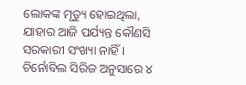ଲୋକଙ୍କ ମୃତ୍ୟୁ ହୋଇଥିଲା, ଯାହାର ଆଜି ପର୍ଯ୍ୟନ୍ତ କୌଣସି ସରକାରୀ ସଂଖ୍ୟା ନାହିଁ। ଚିର୍ନୋବିଲ ସିରିଜ ଅନୁସାରେ ୪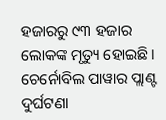ହଜାରରୁ ୯୩ ହଜାର ଲୋକଙ୍କ ମୃତ୍ୟୁ ହୋଇଛି। ଚେର୍ନୋବିଲ ପାୱାର ପ୍ଲାଣ୍ଟ ଦୁର୍ଘଟଣା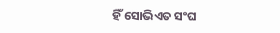ହିଁ ସୋଭିଏତ ସଂଘ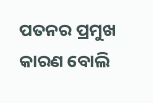ପତନର ପ୍ରମୁଖ କାରଣ ବୋଲି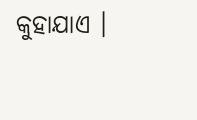କୁହାଯାଏ ।